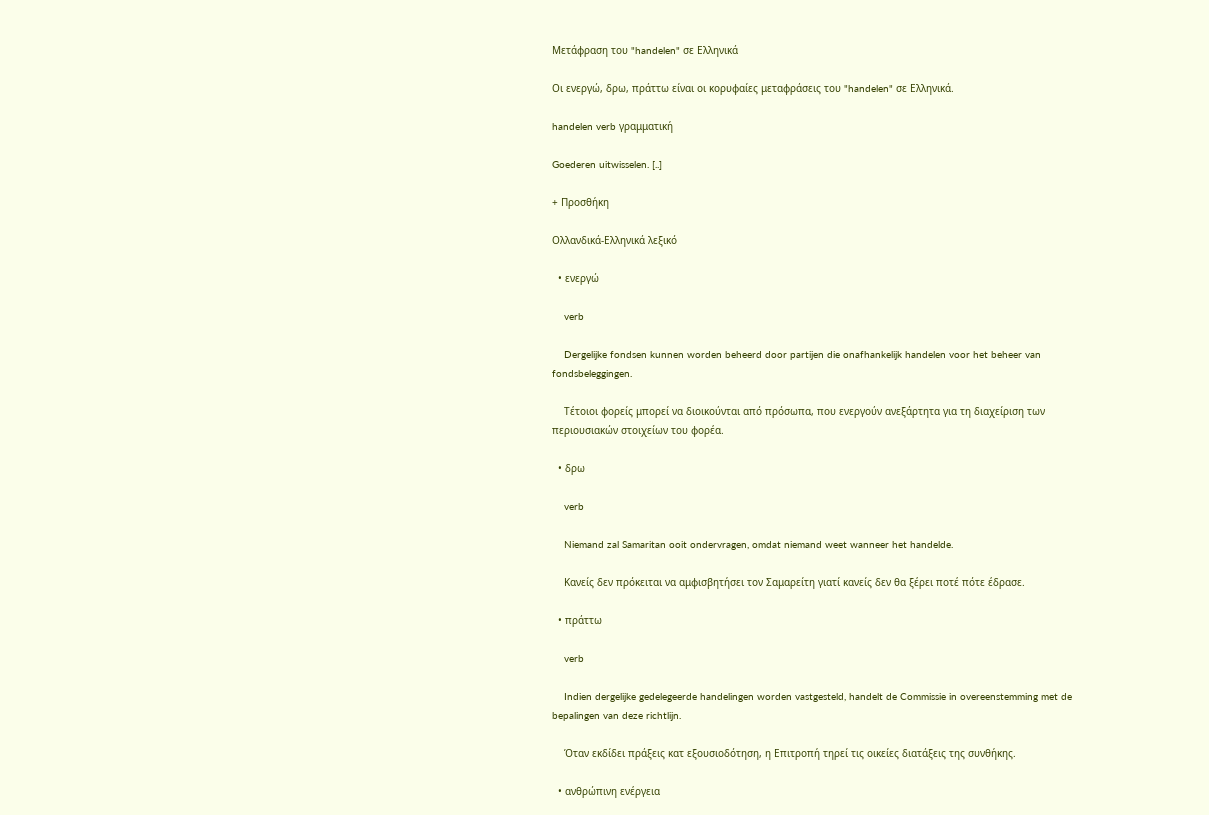Μετάφραση του "handelen" σε Ελληνικά

Οι ενεργώ, δρω, πράττω είναι οι κορυφαίες μεταφράσεις του "handelen" σε Ελληνικά.

handelen verb γραμματική

Goederen uitwisselen. [..]

+ Προσθήκη

Ολλανδικά-Ελληνικά λεξικό

  • ενεργώ

    verb

    Dergelijke fondsen kunnen worden beheerd door partijen die onafhankelijk handelen voor het beheer van fondsbeleggingen.

    Τέτοιοι φορείς μπορεί να διοικούνται από πρόσωπα, που ενεργούν ανεξάρτητα για τη διαχείριση των περιουσιακών στοιχείων του φορέα.

  • δρω

    verb

    Niemand zal Samaritan ooit ondervragen, omdat niemand weet wanneer het handelde.

    Κανείς δεν πρόκειται να αμφισβητήσει τον Σαμαρείτη γιατί κανείς δεν θα ξέρει ποτέ πότε έδρασε.

  • πράττω

    verb

    Indien dergelijke gedelegeerde handelingen worden vastgesteld, handelt de Commissie in overeenstemming met de bepalingen van deze richtlijn.

    Όταν εκδίδει πράξεις κατ εξουσιοδότηση, η Επιτροπή τηρεί τις οικείες διατάξεις της συνθήκης.

  • ανθρώπινη ενέργεια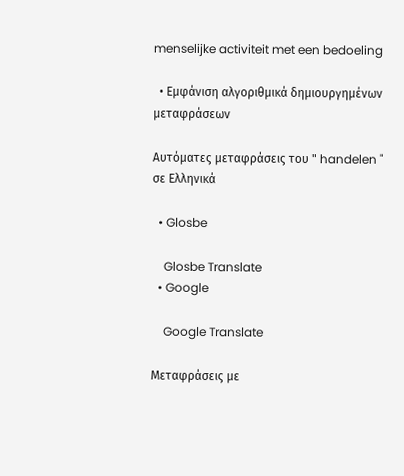menselijke activiteit met een bedoeling

  • Εμφάνιση αλγοριθμικά δημιουργημένων μεταφράσεων

Αυτόματες μεταφράσεις του " handelen " σε Ελληνικά

  • Glosbe

    Glosbe Translate
  • Google

    Google Translate

Μεταφράσεις με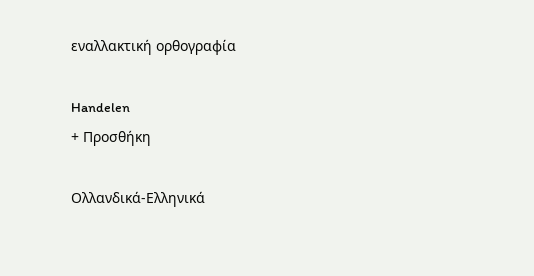εναλλακτική ορθογραφία

Handelen
+ Προσθήκη

Ολλανδικά-Ελληνικά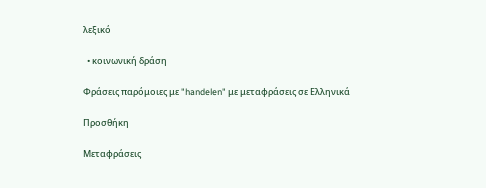λεξικό

  • κοινωνική δράση

Φράσεις παρόμοιες με "handelen" με μεταφράσεις σε Ελληνικά

Προσθήκη

Μεταφράσεις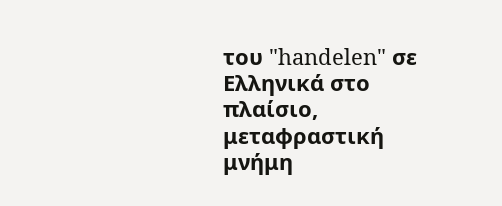του "handelen" σε Ελληνικά στο πλαίσιο, μεταφραστική μνήμη